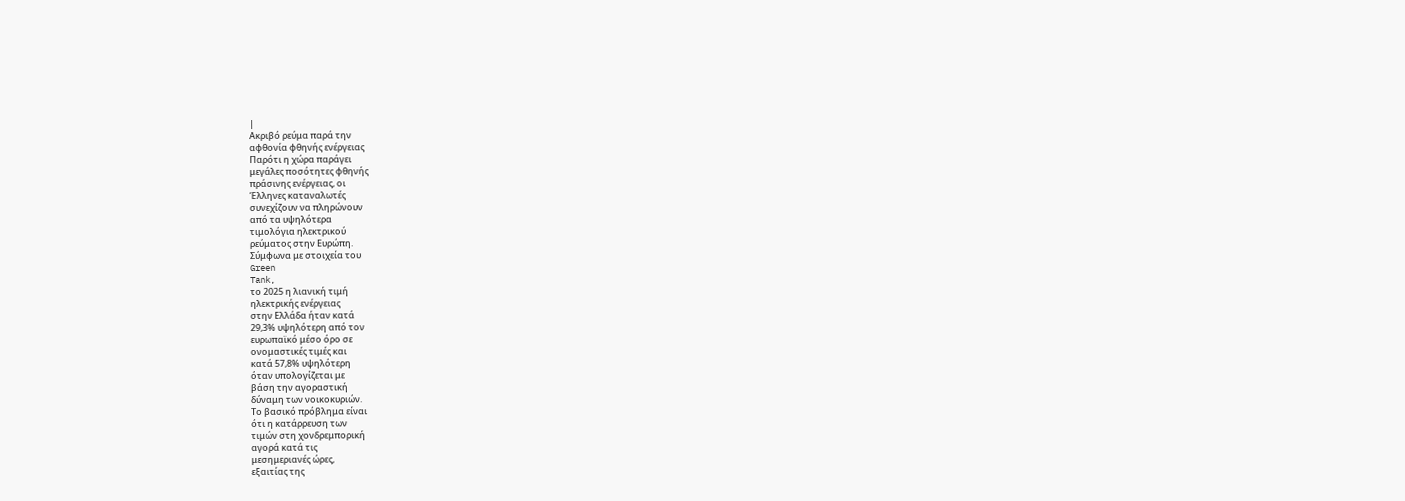|
Ακριβό ρεύμα παρά την
αφθονία φθηνής ενέργειας
Παρότι η χώρα παράγει
μεγάλες ποσότητες φθηνής
πράσινης ενέργειας, οι
Έλληνες καταναλωτές
συνεχίζουν να πληρώνουν
από τα υψηλότερα
τιμολόγια ηλεκτρικού
ρεύματος στην Ευρώπη.
Σύμφωνα με στοιχεία του
Green
Tank,
το 2025 η λιανική τιμή
ηλεκτρικής ενέργειας
στην Ελλάδα ήταν κατά
29,3% υψηλότερη από τον
ευρωπαϊκό μέσο όρο σε
ονομαστικές τιμές και
κατά 57,8% υψηλότερη
όταν υπολογίζεται με
βάση την αγοραστική
δύναμη των νοικοκυριών.
Το βασικό πρόβλημα είναι
ότι η κατάρρευση των
τιμών στη χονδρεμπορική
αγορά κατά τις
μεσημεριανές ώρες,
εξαιτίας της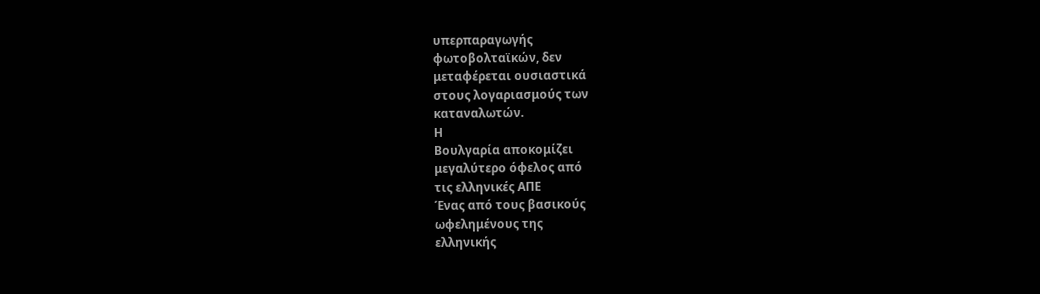υπερπαραγωγής
φωτοβολταϊκών, δεν
μεταφέρεται ουσιαστικά
στους λογαριασμούς των
καταναλωτών.
Η
Βουλγαρία αποκομίζει
μεγαλύτερο όφελος από
τις ελληνικές ΑΠΕ
Ένας από τους βασικούς
ωφελημένους της
ελληνικής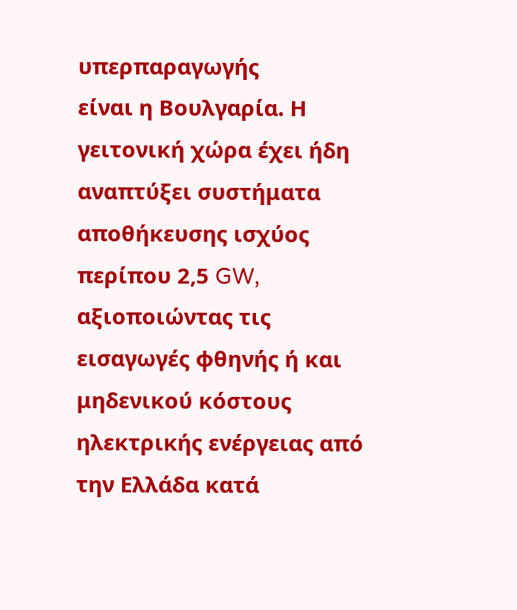υπερπαραγωγής
είναι η Βουλγαρία. Η
γειτονική χώρα έχει ήδη
αναπτύξει συστήματα
αποθήκευσης ισχύος
περίπου 2,5 GW,
αξιοποιώντας τις
εισαγωγές φθηνής ή και
μηδενικού κόστους
ηλεκτρικής ενέργειας από
την Ελλάδα κατά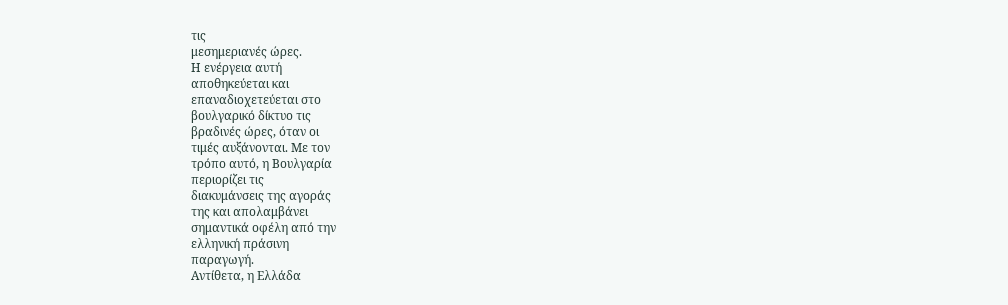τις
μεσημεριανές ώρες.
Η ενέργεια αυτή
αποθηκεύεται και
επαναδιοχετεύεται στο
βουλγαρικό δίκτυο τις
βραδινές ώρες, όταν οι
τιμές αυξάνονται. Με τον
τρόπο αυτό, η Βουλγαρία
περιορίζει τις
διακυμάνσεις της αγοράς
της και απολαμβάνει
σημαντικά οφέλη από την
ελληνική πράσινη
παραγωγή.
Αντίθετα, η Ελλάδα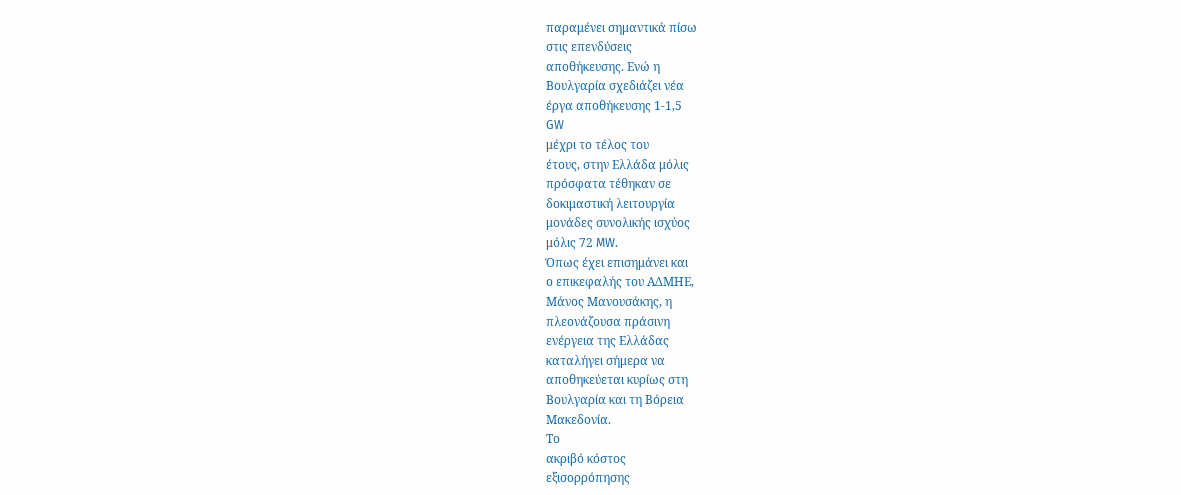παραμένει σημαντικά πίσω
στις επενδύσεις
αποθήκευσης. Ενώ η
Βουλγαρία σχεδιάζει νέα
έργα αποθήκευσης 1-1,5
GW
μέχρι το τέλος του
έτους, στην Ελλάδα μόλις
πρόσφατα τέθηκαν σε
δοκιμαστική λειτουργία
μονάδες συνολικής ισχύος
μόλις 72 MW.
Όπως έχει επισημάνει και
ο επικεφαλής του ΑΔΜΗΕ,
Μάνος Μανουσάκης, η
πλεονάζουσα πράσινη
ενέργεια της Ελλάδας
καταλήγει σήμερα να
αποθηκεύεται κυρίως στη
Βουλγαρία και τη Βόρεια
Μακεδονία.
Το
ακριβό κόστος
εξισορρόπησης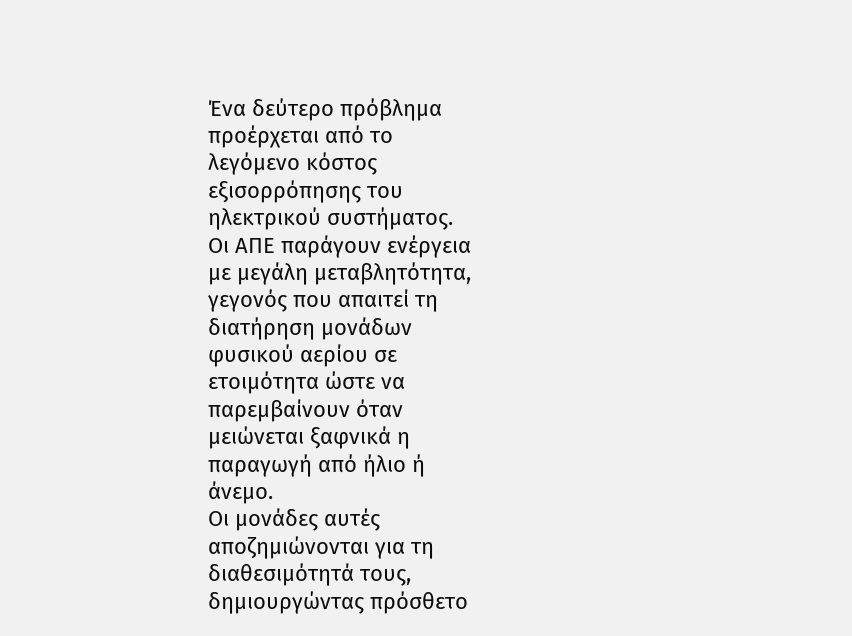Ένα δεύτερο πρόβλημα
προέρχεται από το
λεγόμενο κόστος
εξισορρόπησης του
ηλεκτρικού συστήματος.
Οι ΑΠΕ παράγουν ενέργεια
με μεγάλη μεταβλητότητα,
γεγονός που απαιτεί τη
διατήρηση μονάδων
φυσικού αερίου σε
ετοιμότητα ώστε να
παρεμβαίνουν όταν
μειώνεται ξαφνικά η
παραγωγή από ήλιο ή
άνεμο.
Οι μονάδες αυτές
αποζημιώνονται για τη
διαθεσιμότητά τους,
δημιουργώντας πρόσθετο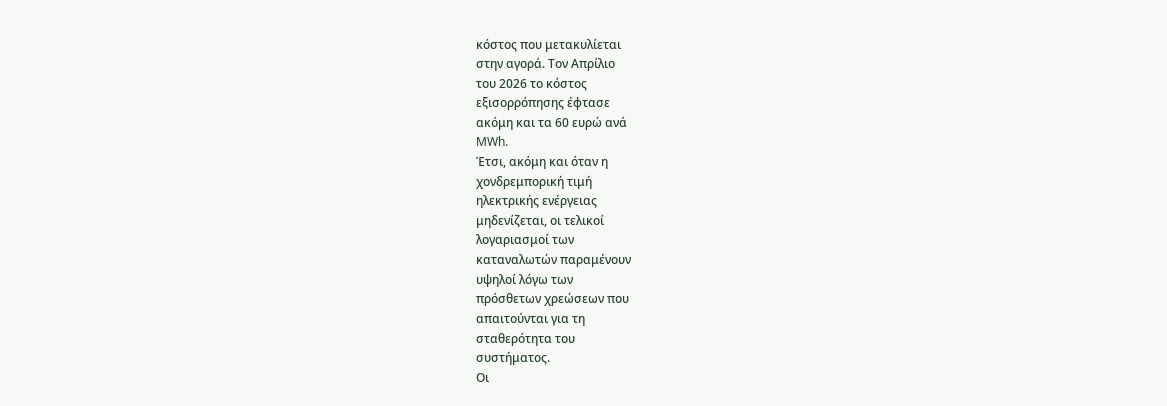κόστος που μετακυλίεται
στην αγορά. Τον Απρίλιο
του 2026 το κόστος
εξισορρόπησης έφτασε
ακόμη και τα 60 ευρώ ανά
MWh.
Έτσι, ακόμη και όταν η
χονδρεμπορική τιμή
ηλεκτρικής ενέργειας
μηδενίζεται, οι τελικοί
λογαριασμοί των
καταναλωτών παραμένουν
υψηλοί λόγω των
πρόσθετων χρεώσεων που
απαιτούνται για τη
σταθερότητα του
συστήματος.
Οι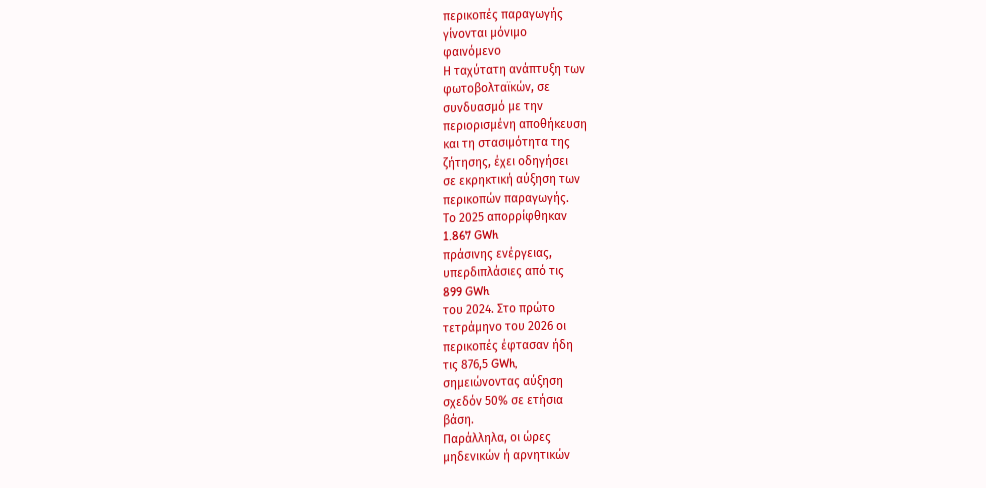περικοπές παραγωγής
γίνονται μόνιμο
φαινόμενο
Η ταχύτατη ανάπτυξη των
φωτοβολταϊκών, σε
συνδυασμό με την
περιορισμένη αποθήκευση
και τη στασιμότητα της
ζήτησης, έχει οδηγήσει
σε εκρηκτική αύξηση των
περικοπών παραγωγής.
Το 2025 απορρίφθηκαν
1.867 GWh
πράσινης ενέργειας,
υπερδιπλάσιες από τις
899 GWh
του 2024. Στο πρώτο
τετράμηνο του 2026 οι
περικοπές έφτασαν ήδη
τις 876,5 GWh,
σημειώνοντας αύξηση
σχεδόν 50% σε ετήσια
βάση.
Παράλληλα, οι ώρες
μηδενικών ή αρνητικών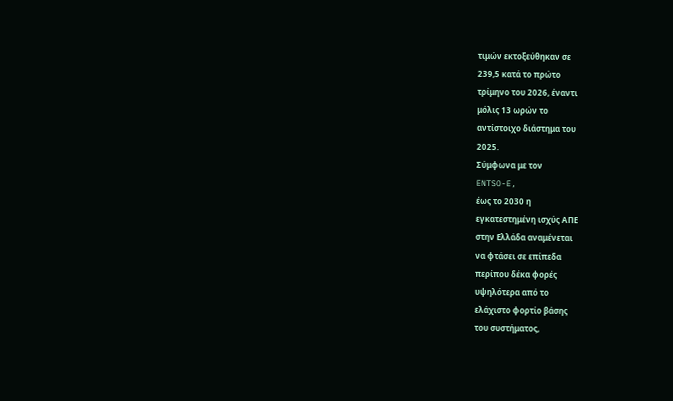τιμών εκτοξεύθηκαν σε
239,5 κατά το πρώτο
τρίμηνο του 2026, έναντι
μόλις 13 ωρών το
αντίστοιχο διάστημα του
2025.
Σύμφωνα με τον
ENTSO-E,
έως το 2030 η
εγκατεστημένη ισχύς ΑΠΕ
στην Ελλάδα αναμένεται
να φτάσει σε επίπεδα
περίπου δέκα φορές
υψηλότερα από το
ελάχιστο φορτίο βάσης
του συστήματος,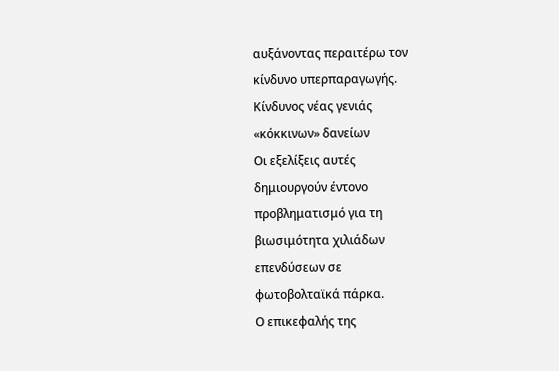αυξάνοντας περαιτέρω τον
κίνδυνο υπερπαραγωγής.
Κίνδυνος νέας γενιάς
«κόκκινων» δανείων
Οι εξελίξεις αυτές
δημιουργούν έντονο
προβληματισμό για τη
βιωσιμότητα χιλιάδων
επενδύσεων σε
φωτοβολταϊκά πάρκα.
Ο επικεφαλής της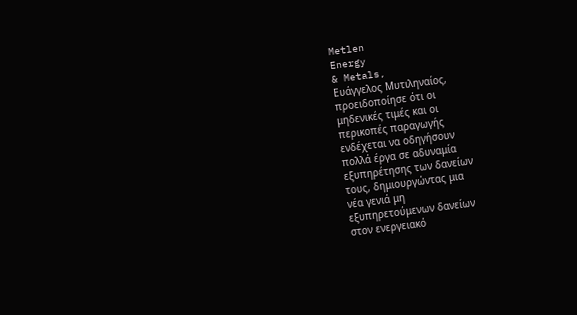Metlen
Energy
& Metals,
Ευάγγελος Μυτιληναίος,
προειδοποίησε ότι οι
μηδενικές τιμές και οι
περικοπές παραγωγής
ενδέχεται να οδηγήσουν
πολλά έργα σε αδυναμία
εξυπηρέτησης των δανείων
τους, δημιουργώντας μια
νέα γενιά μη
εξυπηρετούμενων δανείων
στον ενεργειακό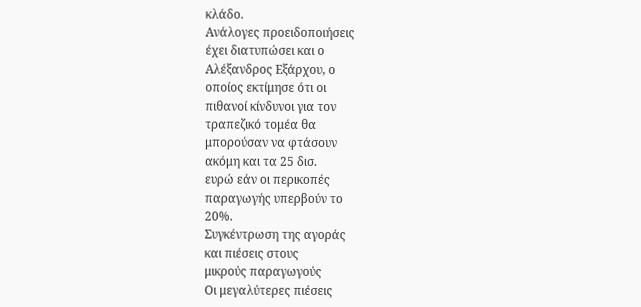κλάδο.
Ανάλογες προειδοποιήσεις
έχει διατυπώσει και ο
Αλέξανδρος Εξάρχου, ο
οποίος εκτίμησε ότι οι
πιθανοί κίνδυνοι για τον
τραπεζικό τομέα θα
μπορούσαν να φτάσουν
ακόμη και τα 25 δισ.
ευρώ εάν οι περικοπές
παραγωγής υπερβούν το
20%.
Συγκέντρωση της αγοράς
και πιέσεις στους
μικρούς παραγωγούς
Οι μεγαλύτερες πιέσεις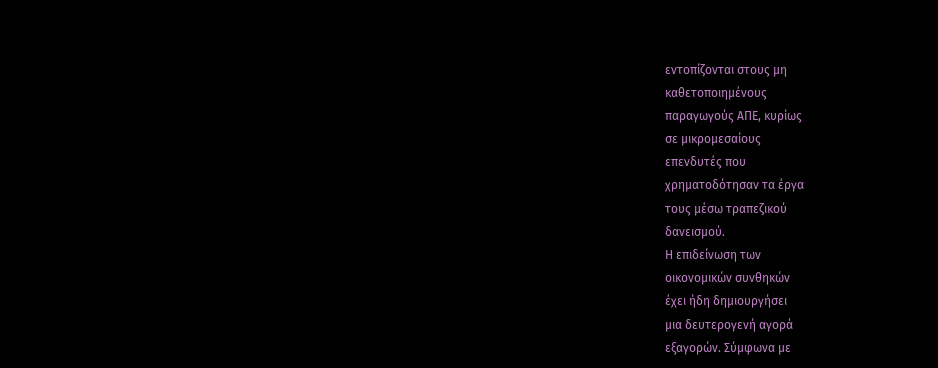εντοπίζονται στους μη
καθετοποιημένους
παραγωγούς ΑΠΕ, κυρίως
σε μικρομεσαίους
επενδυτές που
χρηματοδότησαν τα έργα
τους μέσω τραπεζικού
δανεισμού.
Η επιδείνωση των
οικονομικών συνθηκών
έχει ήδη δημιουργήσει
μια δευτερογενή αγορά
εξαγορών. Σύμφωνα με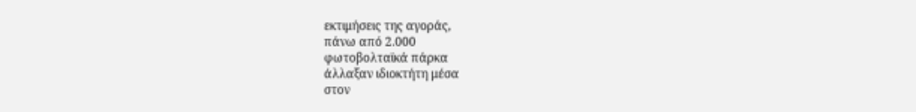εκτιμήσεις της αγοράς,
πάνω από 2.000
φωτοβολταϊκά πάρκα
άλλαξαν ιδιοκτήτη μέσα
στον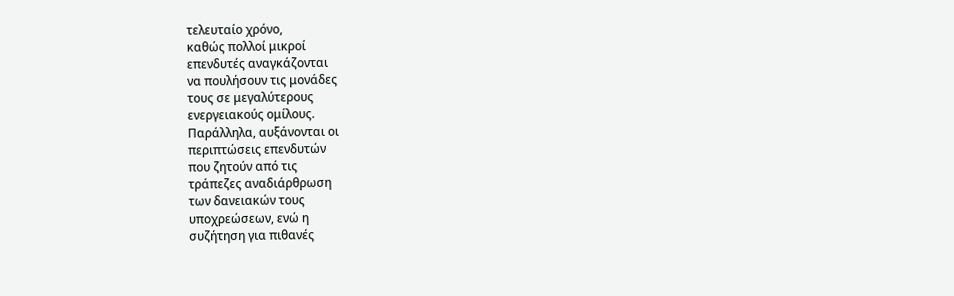τελευταίο χρόνο,
καθώς πολλοί μικροί
επενδυτές αναγκάζονται
να πουλήσουν τις μονάδες
τους σε μεγαλύτερους
ενεργειακούς ομίλους.
Παράλληλα, αυξάνονται οι
περιπτώσεις επενδυτών
που ζητούν από τις
τράπεζες αναδιάρθρωση
των δανειακών τους
υποχρεώσεων, ενώ η
συζήτηση για πιθανές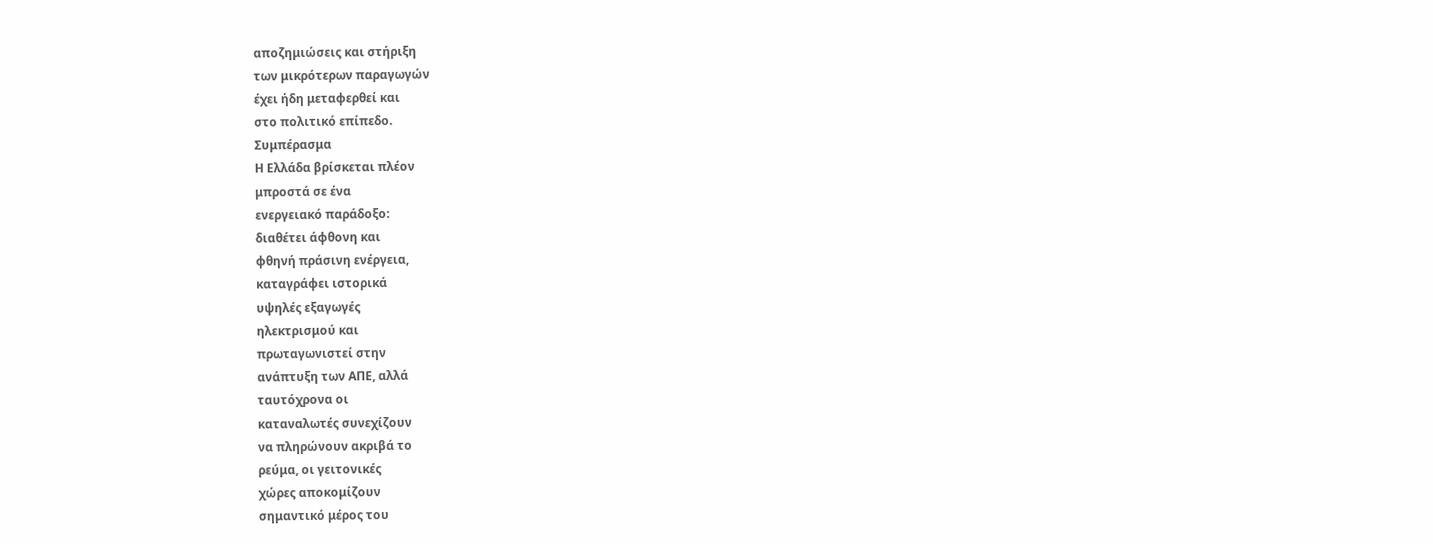αποζημιώσεις και στήριξη
των μικρότερων παραγωγών
έχει ήδη μεταφερθεί και
στο πολιτικό επίπεδο.
Συμπέρασμα
Η Ελλάδα βρίσκεται πλέον
μπροστά σε ένα
ενεργειακό παράδοξο:
διαθέτει άφθονη και
φθηνή πράσινη ενέργεια,
καταγράφει ιστορικά
υψηλές εξαγωγές
ηλεκτρισμού και
πρωταγωνιστεί στην
ανάπτυξη των ΑΠΕ, αλλά
ταυτόχρονα οι
καταναλωτές συνεχίζουν
να πληρώνουν ακριβά το
ρεύμα, οι γειτονικές
χώρες αποκομίζουν
σημαντικό μέρος του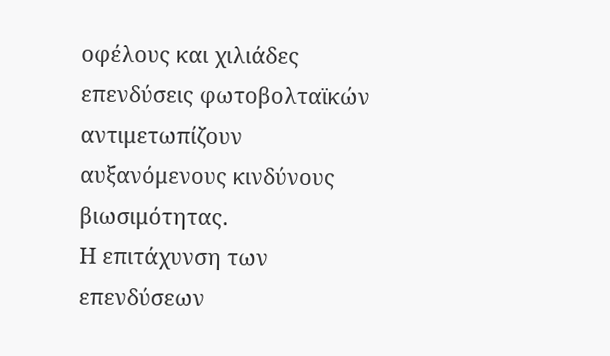οφέλους και χιλιάδες
επενδύσεις φωτοβολταϊκών
αντιμετωπίζουν
αυξανόμενους κινδύνους
βιωσιμότητας.
Η επιτάχυνση των
επενδύσεων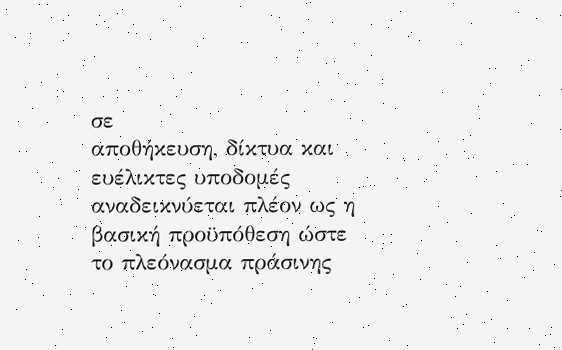σε
αποθήκευση, δίκτυα και
ευέλικτες υποδομές
αναδεικνύεται πλέον ως η
βασική προϋπόθεση ώστε
το πλεόνασμα πράσινης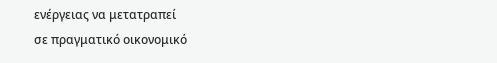ενέργειας να μετατραπεί
σε πραγματικό οικονομικό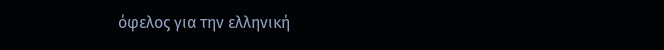όφελος για την ελληνική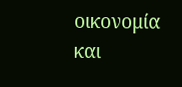οικονομία και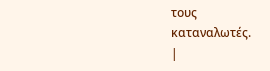τους
καταναλωτές.
|